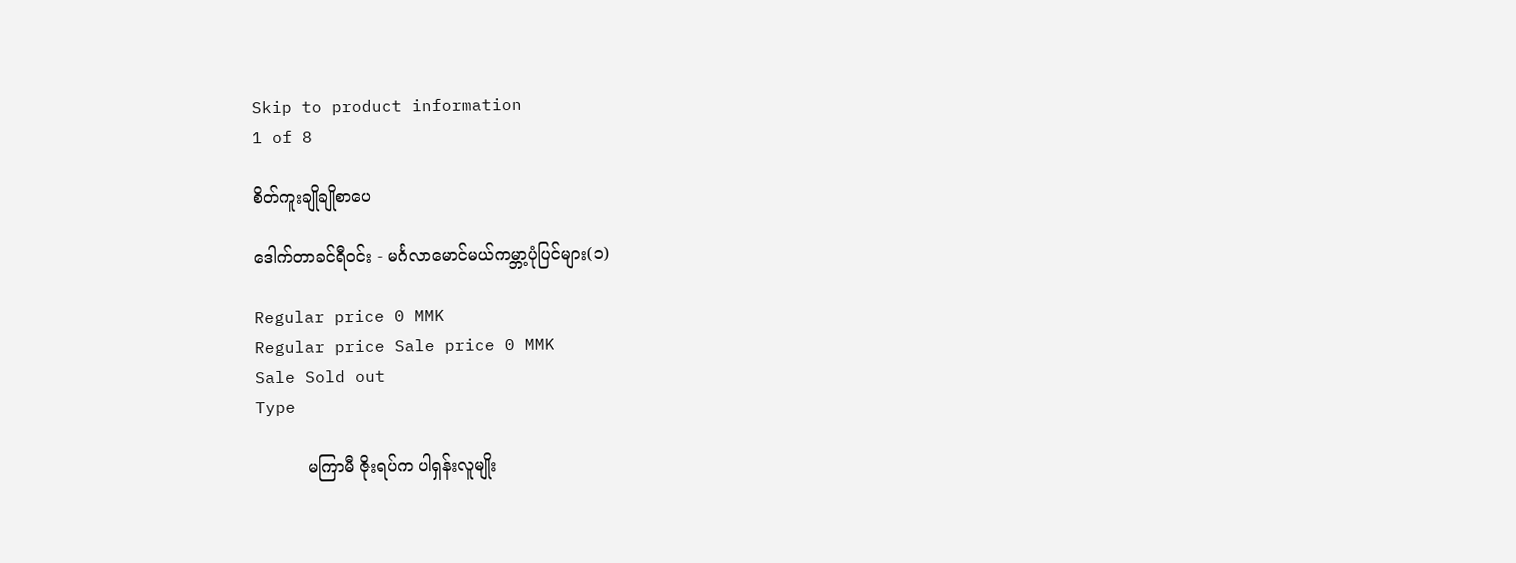Skip to product information
1 of 8

စိတ်ကူးချိုချိုစာပေ

ဒေါက်တာခင်ရီဝင်း - မင်္ဂလာမောင်မယ်ကမ္ဘာ့ပုံပြင်များ(၁)

Regular price 0 MMK
Regular price Sale price 0 MMK
Sale Sold out
Type

          မကြာမီ ဇိုးရပ်က ပါရှန်းလူမျိုး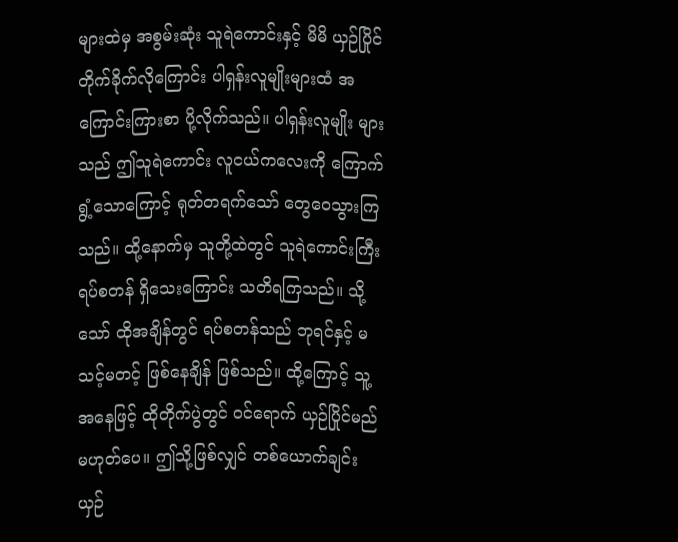များထဲမှ အစွမ်းဆုံး သူရဲကောင်းနှင့် မိမိ ယှဉ်ပြိုင် တိုက်ခိုက်လိုကြောင်း ပါရှန်းလူမျိုးများထံ အကြောင်းကြားစာ ပို့လိုက်သည်။ ပါရှန်းလူမျိုး များသည် ဤသူရဲကောင်း လူငယ်ကလေးကို ကြောက်ရွံ့သောကြောင့် ရုတ်တရက်သော် တွေဝေသွားကြသည်။ ထို့နောက်မှ သူတို့ထဲတွင် သူရဲကောင်းကြီး ရပ်စတန် ရှိသေးကြောင်း သတိရကြသည်။ သို့သော် ထိုအချိန်တွင် ရပ်စတန်သည် ဘုရင်နှင့် မသင့်မတင့် ဖြစ်နေချိန် ဖြစ်သည်။ ထို့ကြောင့် သူ့အနေဖြင့် ထိုတိုက်ပွဲတွင် ဝင်ရောက် ယှဉ်ပြိုင်မည် မဟုတ်ပေ။ ဤသို့ဖြစ်လျှင် တစ်ယောက်ချင်း ယှဉ်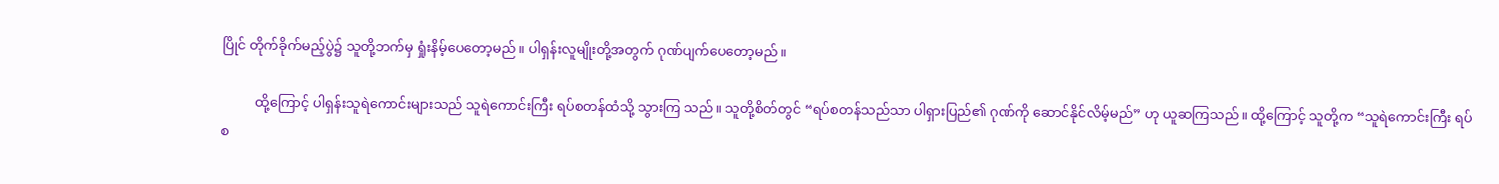ပြိုင် တိုက်ခိုက်မည့်ပွဲ၌ သူတို့ဘက်မှ ရှုံးနိမ့်ပေတော့မည်။ ပါရှန်းလူမျိုးတို့အတွက် ဂုဏ်ပျက်ပေတော့မည်။

          ထို့ကြောင့် ပါရှန်းသူရဲကောင်းများသည် သူရဲကောင်းကြီး ရပ်စတန်ထံသို့ သွားကြ သည်။ သူတို့စိတ်တွင် “ရပ်စတန်သည်သာ ပါရှားပြည်၏ ဂုဏ်ကို ဆောင်နိုင်လိမ့်မည်” ဟု ယူဆကြသည်။ ထို့ကြောင့် သူတို့က “သူရဲကောင်းကြီး ရပ်စ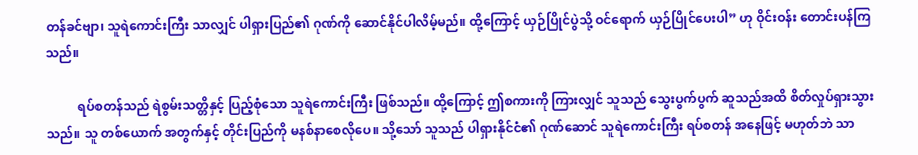တန်ခင်ဗျာ၊ သူရဲကောင်းကြီး သာလျှင် ပါရှားပြည်၏ ဂုဏ်ကို ဆောင်နိုင်ပါလိမ့်မည်။ ထို့ကြောင့် ယှဉ်ပြိုင်ပွဲသို့ ဝင်ရောက် ယှဉ်ပြိုင်ပေးပါ” ဟု ဝိုင်းဝန်း တောင်းပန်ကြသည်။

          ရပ်စတန်သည် ရဲစွမ်းသတ္တိနှင့် ပြည့်စုံသော သူရဲကောင်းကြီး ဖြစ်သည်။ ထို့ကြောင့် ဤစကားကို ကြားလျှင် သူသည် သွေးပွက်ပွက် ဆူသည်အထိ စိတ်လှုပ်ရှားသွားသည်။ သူ တစ်ယောက် အတွက်နှင့် တိုင်းပြည်ကို မနစ်နာစေလိုပေ။ သို့သော် သူသည် ပါရှားနိုင်ငံ၏ ဂုဏ်ဆောင် သူရဲကောင်းကြီး ရပ်စတန် အနေဖြင့် မဟုတ်ဘဲ သာ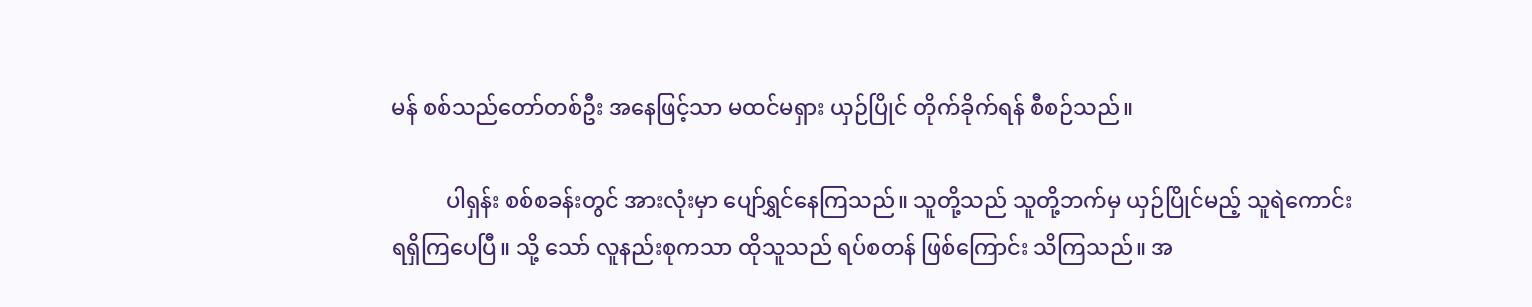မန် စစ်သည်တော်တစ်ဦး အနေဖြင့်သာ မထင်မရှား ယှဉ်ပြိုင် တိုက်ခိုက်ရန် စီစဉ်သည်။

          ပါရှန်း စစ်စခန်းတွင် အားလုံးမှာ ပျော်ရွှင်နေကြသည်။ သူတို့သည် သူတို့ဘက်မှ ယှဉ်ပြိုင်မည့် သူရဲကောင်း ရရှိကြပေပြီ။ သို့ သော် လူနည်းစုကသာ ထိုသူသည် ရပ်စတန် ဖြစ်ကြောင်း သိကြသည်။ အ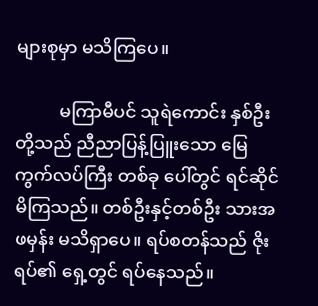များစုမှာ မသိကြပေ။

          မကြာမီပင် သူရဲကောင်း နှစ်ဦးတို့သည် ညီညာပြန့်ပြူးသော မြေကွက်လပ်ကြီး တစ်ခု ပေါ်တွင် ရင်ဆိုင်မိကြသည်။ တစ်ဦးနှင့်တစ်ဦး သားအဖမှန်း မသိရှာပေ။ ရပ်စတန်သည် ဇိုးရပ်၏ ရှေ့တွင် ရပ်နေသည်။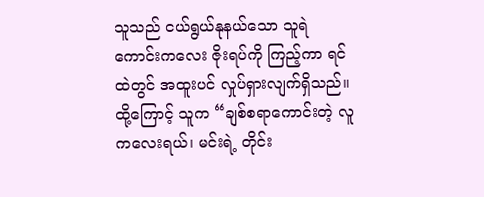သူသည် ငယ်ရွယ်နုနယ်သော သူရဲကောင်းကလေး ဇိုးရပ်ကို ကြည့်ကာ ရင်ထဲတွင် အထူးပင် လှုပ်ရှားလျက်ရှိသည်။ ထို့ကြောင့် သူက “ချစ်စရာကောင်းတဲ့ လူကလေးရယ်၊ မင်းရဲ့ တိုင်း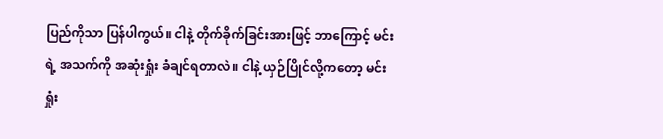ပြည်ကိုသာ ပြန်ပါကွယ်။ ငါနဲ့ တိုက်ခိုက်ခြင်းအားဖြင့် ဘာကြောင့် မင်းရဲ့ အသက်ကို အဆုံးရှုံး ခံချင်ရတာလဲ။ ငါနဲ့ ယှဉ်ပြိုင်လို့ကတော့ မင်း ရှုံး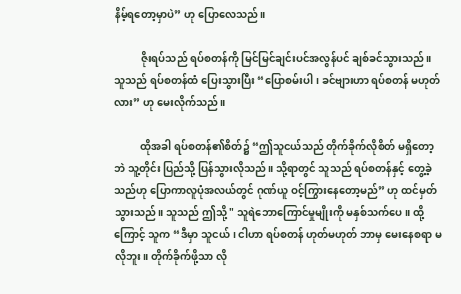နိမ့်ရတော့မှာပဲ” ဟု ပြောလေသည်။

          ဇိုးရပ်သည် ရပ်စတန်ကို မြင်မြင်ချင်းပင်အလွန်ပင် ချစ်ခင်သွားသည်။ သူသည် ရပ်စတန်ထံ ပြေးသွားပြီး “ပြောစမ်းပါ၊ ခင်ဗျားဟာ ရပ်စတန် မဟုတ်လား” ဟု မေးလိုက်သည်။

          ထိုအခါ ရပ်စတန်၏စိတ်၌ “ဤသူငယ်သည် တိုက်ခိုက်လိုစိတ် မရှိတော့ဘဲ သူ့တိုင်း ပြည်သို့ ပြန်သွားလိုသည်။ သို့ရာတွင် သူသည် ရပ်စတန်နှင့် တွေ့ခဲ့သည်ဟု ပြောကာလူပုံအလယ်တွင် ဂုဏ်ယူ ဝင့်ကြွားနေတော့မည်” ဟု ထင်မှတ်သွားသည်။ သူသည် ဤသို့ " သူရဲဘောကြောင်မှုမျိုးကို မနှစ်သက်ပေ။ ထို့ကြောင့် သူက “ဒီမှာ သူငယ်၊ ငါဟာ ရပ်စတန် ဟုတ်မဟုတ် ဘာမှ မေးနေစရာ မလိုဘူး။ တိုက်ခိုက်ဖို့သာ လို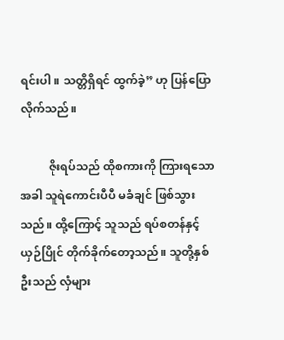ရင်းပါ။ သတ္တိရှိရင် ထွက်ခဲ့” ဟု ပြန်ပြောလိုက်သည်။

          ဇိုးရပ်သည် ထိုစကားကို ကြားရသောအခါ သူရဲကောင်းပီပီ မခံချင် ဖြစ်သွားသည်။ ထို့ကြောင့် သူသည် ရပ်စတန်နှင့် ယှဉ်ပြိုင် တိုက်ခိုက်တော့သည်။ သူတို့နှစ်ဦးသည် လှံများ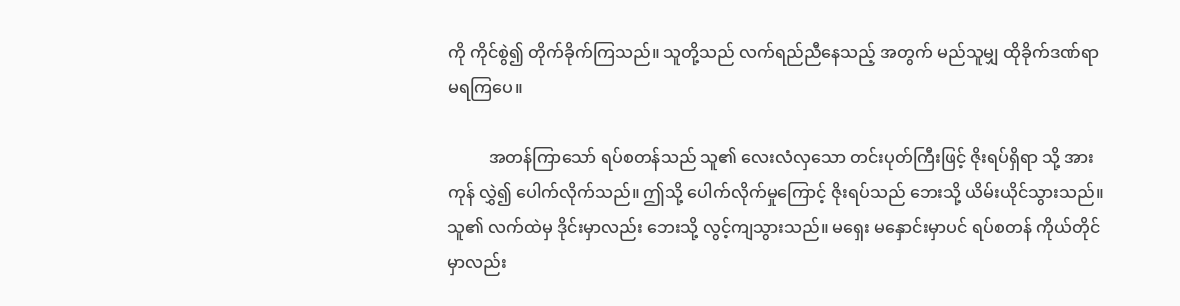ကို ကိုင်စွဲ၍ တိုက်ခိုက်ကြသည်။ သူတို့သည် လက်ရည်ညီနေသည့် အတွက် မည်သူမျှ ထိုခိုက်ဒဏ်ရာ မရကြပေ။

          အတန်ကြာသော် ရပ်စတန်သည် သူ၏ လေးလံလှသော တင်းပုတ်ကြီးဖြင့် ဇိုးရပ်ရှိရာ သို့ အားကုန် လွှဲ၍ ပေါက်လိုက်သည်။ ဤသို့ ပေါက်လိုက်မှုကြောင့် ဇိုးရပ်သည် ဘေးသို့ ယိမ်းယိုင်သွားသည်။ သူ၏ လက်ထဲမှ ဒိုင်းမှာလည်း ဘေးသို့ လွင့်ကျသွားသည်။ မရှေး မနှောင်းမှာပင် ရပ်စတန် ကိုယ်တိုင်မှာလည်း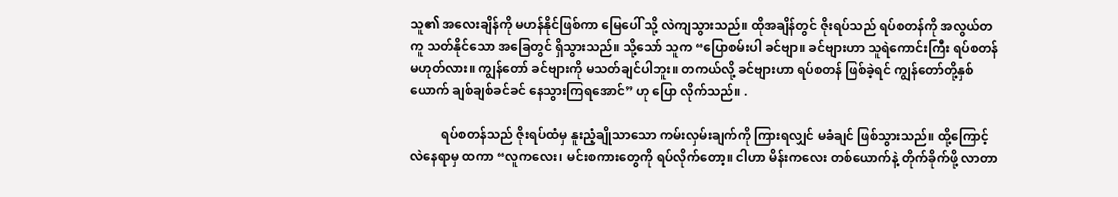သူ၏ အလေးချိန်ကို မဟန်နိုင်ဖြစ်ကာ မြေပေါ် သို့ လဲကျသွားသည်။ ထိုအချိန်တွင် ဇိုးရပ်သည် ရပ်စတန်ကို အလွယ်တကူ သတ်နိုင်သော အခြေတွင် ရှိသွားသည်။ သို့သော် သူက “ပြောစမ်းပါ ခင်ဗျာ။ ခင်ဗျားဟာ သူရဲကောင်းကြီး ရပ်စတန် မဟုတ်လား။ ကျွန်တော် ခင်ဗျားကို မသတ်ချင်ပါဘူး။ တကယ်လို့ ခင်ဗျားဟာ ရပ်စတန် ဖြစ်ခဲ့ရင် ကျွန်တော်တို့နှစ်ယောက် ချစ်ချစ်ခင်ခင် နေသွားကြရအောင်” ဟု ပြော လိုက်သည်။ .

          ရပ်စတန်သည် ဇိုးရပ်ထံမှ နူးညံ့ချိုသာသော ကမ်းလှမ်းချက်ကို ကြားရလျှင် မခံချင် ဖြစ်သွားသည်။ ထို့ကြောင့် လဲနေရာမှ ထကာ “လူကလေး၊ မင်းစကားတွေကို ရပ်လိုက်တော့။ ငါဟာ မိန်းကလေး တစ်ယောက်နဲ့ တိုက်ခိုက်ဖို့ လာတာ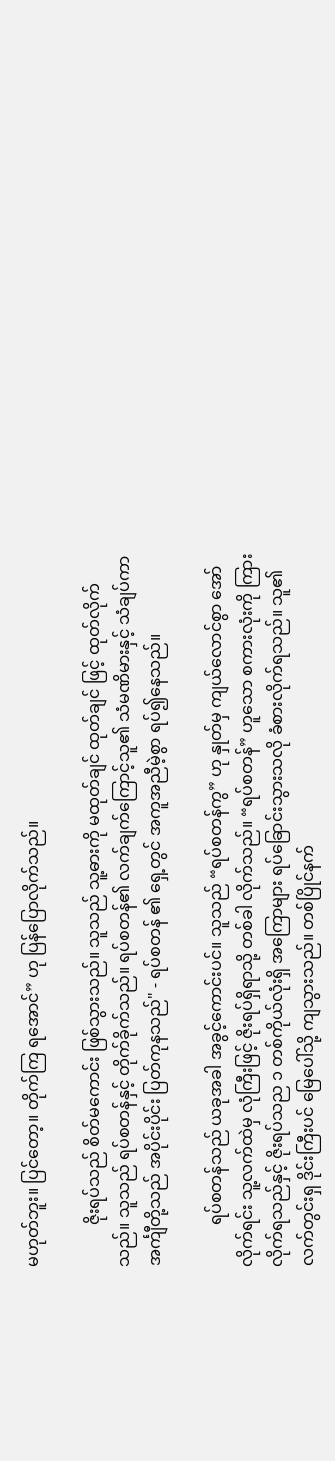မဟုတ်ဘူး။ ပြင်တော့။ တိုက်ကြ ရအောင်” ဟု ပြန်ပြောလိုက်သည်။

          ဇိုးရပ်သည် စိတ်မကောင်း ဖြစ်သွားသည်။ သူသည် သူ့ဓားကို မထုတ်ချင် ထုတ်ချင် ဖြင့် ထုတ်လိုက်သည်။ သူသည် ရပ်စတန်နှင့် တိုက်ခိုက်သည်။ ရပ်စတန်၏ လက်ချက်ကြောင့်သူ၏ သံမဏိမားနှင့် သံချပ်ကာ အင်္ကျီတို့သည် အပိုင်းပိုင်း ပြတ်ကုနသည်" - ရပ်စတန် ၏ ရှေ့တွင် အကူအညီမဲ့စွာ ရပ်၍နေသည်။

          ရပ်စတန်သည် ယခုအခါ အခွင့်ကောင်းပင်။ သူသည် “ရပ်စတန်ကွ” ဟု နှုတ်မှ ကျယ်လောင်စွာ အော်လိုက်ရင်း သူ့လက်ထဲမှ လုံကြီးဖြင့် ဇိုးရပ်ရှိရာသို့ တစ်ခါ လိုက်သည်။ “ရပ်စတန်” ဟူသော စကားလုံးကို ကြားလိုက်ရသည်နှင့် ဇိုးရပ်သည ၁ တစ်ကိုယ်လုံးရှိ အကြောများ ရပ်ခြောင်းသွားသလို ခံစားလိုက်ရသည်။ သူ၏ လက်တွင်းရှ ဒိုင်းကြီးပင် မြေပေါ်သို့ ကျသွားသည်။ တစ်ပြိုင်နက်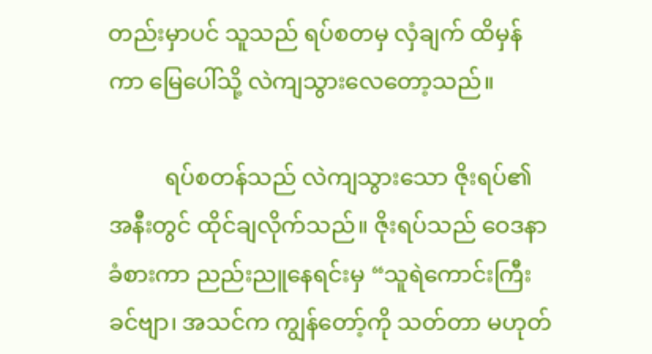တည်းမှာပင် သူသည် ရပ်စတမှ လှံချက် ထိမှန်ကာ မြေပေါ်သို့ လဲကျသွားလေတော့သည်။

          ရပ်စတန်သည် လဲကျသွားသော ဇိုးရပ်၏ အနီးတွင် ထိုင်ချလိုက်သည်။ ဇိုးရပ်သည် ဝေဒနာ ခံစားကာ ညည်းညူနေရင်းမှ “သူရဲကောင်းကြီးခင်ဗျာ၊ အသင်က ကျွန်တော့်ကို သတ်တာ မဟုတ်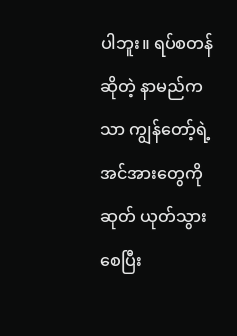ပါဘူး။ ရပ်စတန်ဆိုတဲ့ နာမည်ကသာ ကျွန်တော့်ရဲ့ အင်အားတွေကို ဆုတ် ယုတ်သွားစေပြီး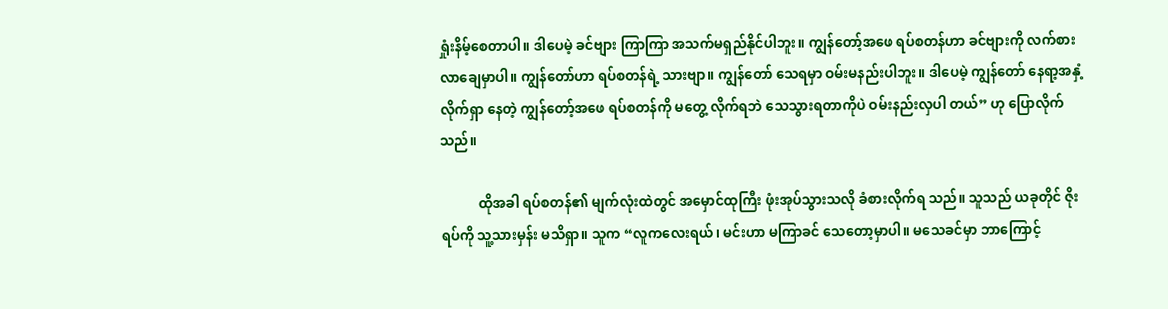ရှုံးနိမ့်စေတာပါ။ ဒါပေမဲ့ ခင်ဗျား ကြာကြာ အသက်မရှည်နိုင်ပါဘူး။ ကျွန်တော့်အဖေ ရပ်စတန်ဟာ ခင်ဗျားကို လက်စားလာချေမှာပါ။ ကျွန်တော်ဟာ ရပ်စတန်ရဲ့ သားဗျာ။ ကျွန်တော် သေရမှာ ဝမ်းမနည်းပါဘူး။ ဒါပေမဲ့ ကျွန်တော် နေရာ့အနှံ့ လိုက်ရှာ နေတဲ့ ကျွန်တော့်အဖေ ရပ်စတန်ကို မတွေ့ လိုက်ရဘဲ သေသွားရတာကိုပဲ ဝမ်းနည်းလှပါ တယ်” ဟု ပြောလိုက်သည်။

           ထိုအခါ ရပ်စတန်၏ မျက်လုံးထဲတွင် အမှောင်ထုကြီး ဖုံးအုပ်သွားသလို ခံစားလိုက်ရ သည်။ သူသည် ယခုတိုင် ဇိုးရပ်ကို သူ့သားမှန်း မသိရှာ။ သူက “လူကလေးရယ်၊ မင်းဟာ မကြာခင် သေတော့မှာပါ။ မသေခင်မှာ ဘာကြောင့်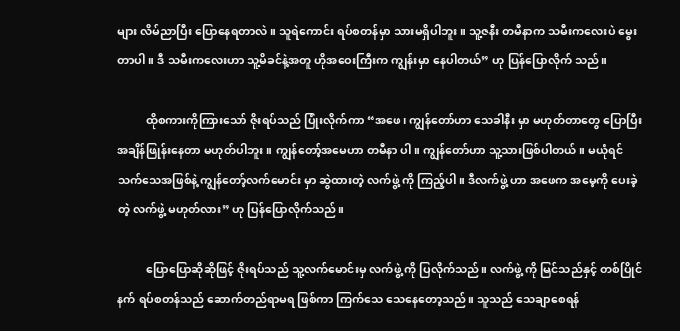များ လိမ်ညာပြီး ပြောနေရတာလဲ။ သူရဲကောင်း ရပ်စတန်မှာ သားမရှိပါဘူး။ သူ့ဇနီး တမီနာက သမီးကလေးပဲ မွေးတာပါ။ ဒီ သမီးကလေးဟာ သူ့မိခင်နဲ့အတူ ဟိုအဝေးကြီးက ကျွန်းမှာ နေပါတယ်” ဟု ပြန်ပြောလိုက် သည်။

          ထိုစကားကိုကြားသော် ဇိုးရပ်သည် ပြုံးလိုက်ကာ “အဖေ၊ ကျွန်တော်ဟာ သေခါနီး မှာ မဟုတ်တာတွေ ပြောပြီး အချိန်ဖြုန်းနေတာ မဟုတ်ပါဘူး။ ကျွန်တော့်အမေဟာ တမီနာ ပါ။ ကျွန်တော်ဟာ သူ့သားဖြစ်ပါတယ်။ မယုံရင် သက်သေအဖြစ်နဲ့ ကျွန်တော့်လက်မောင်း မှာ ဆွဲထားတဲ့ လက်ဖွဲ့ ကို ကြည့်ပါ။ ဒီလက်ဖွဲ့ ဟာ အဖေက အမေ့ကို ပေးခဲ့တဲ့ လက်ဖွဲ့ မဟုတ်လား” ဟု ပြန်ပြောလိုက်သည်။

          ပြောပြောဆိုဆိုဖြင့် ဇိုးရပ်သည် သူ့လက်မောင်းမှ လက်ဖွဲ့ ကို ပြလိုက်သည်။ လက်ဖွဲ့ ကို မြင်သည်နှင့် တစ်ပြိုင်နက် ရပ်စတန်သည် ဆောက်တည်ရာမရ ဖြစ်ကာ ကြက်သေ သေနေတော့သည်။ သူသည် သေချာစေရန်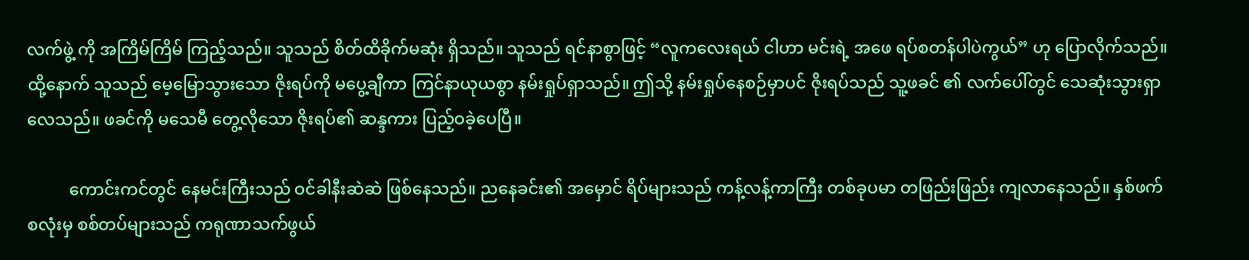လက်ဖွဲ့ ကို အကြိမ်ကြိမ် ကြည့်သည်။ သူသည် စိတ်ထိခိုက်မဆုံး ရှိသည်။ သူသည် ရင်နာစွာဖြင့် “လူကလေးရယ် ငါဟာ မင်းရဲ့ အဖေ ရပ်စတန်ပါပဲကွယ်” ဟု ပြောလိုက်သည်။ ထို့နောက် သူသည် မေ့မြောသွားသော ဇိုးရပ်ကို မပွေ့ချီကာ ကြင်နာယုယစွာ နမ်းရှုပ်ရှာသည်။ ဤသို့ နမ်းရှုပ်နေစဉ်မှာပင် ဇိုးရပ်သည် သူ့ဖခင် ၏ လက်ပေါ်တွင် သေဆုံးသွားရှာလေသည်။ ဖခင်ကို မသေမီ တွေ့လိုသော ဇိုးရပ်၏ ဆန္ဒကား ပြည့်ဝခဲ့ပေပြီ။

          ကောင်းကင်တွင် နေမင်းကြီးသည် ဝင်ခါနီးဆဲဆဲ ဖြစ်နေသည်။ ညနေခင်း၏ အမှောင် ရိပ်များသည် ကန့်လန့်ကာကြီး တစ်ခုပမာ တဖြည်းဖြည်း ကျလာနေသည်။ နှစ်ဖက်စလုံးမှ စစ်တပ်များသည် ကရုဏာသက်ဖွယ်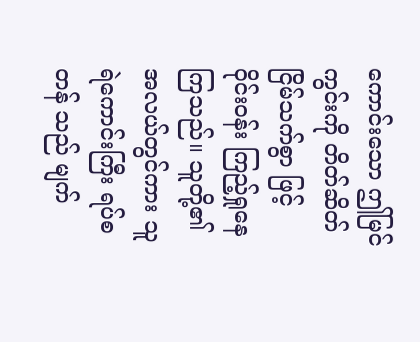ကောင်းသော ဤမြင်ကွင်းကို တိတ်ဆိတ် ငြိမ်သက်စွာ ဖြင့် ဝိုင်းဝန်း ကြည့်ရှုနေကြသည်။ သူတို့၏ အလယ်တွင်ကား သူရဲကောင်းကြီး ရပ်စတန် သည် မျက်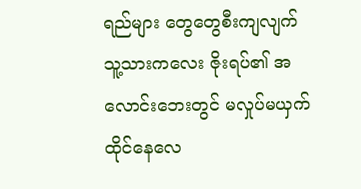ရည်များ တွေတွေစီးကျလျက် သူ့သားကလေး ဇိုးရပ်၏ အလောင်းဘေးတွင် မလှုပ်မယှက် ထိုင်နေလေ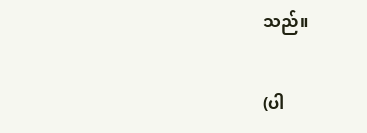သည်။

(ပါ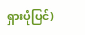ရှားပုံပြင်)